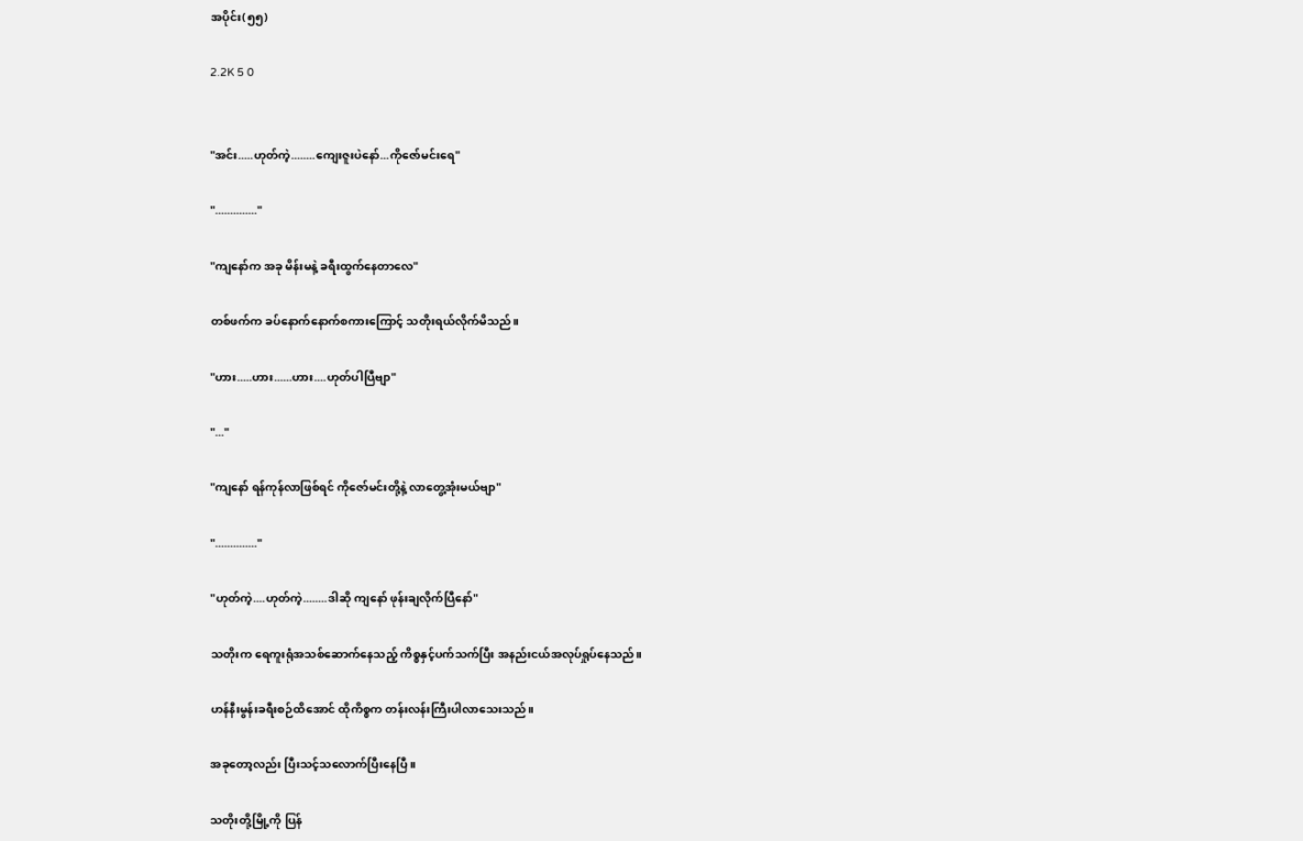အပိုင်း(၅၅)

2.2K 5 0


"အင်း.....ဟုတ်ကဲ့........ကျေးဇူးပဲနော်...ကိုဇော်မင်းရေ"

".............."

"ကျနော်က အခု မိန်းမနဲ့ ခရီးထွက်နေတာလေ"

တစ်ဖက်က ခပ်နောက်နောက်စကားကြောင့် သတိုးရယ်လိုက်မိသည်။

"ဟား.....ဟား......ဟား....ဟုတ်ပါပြီဗျာ"

"..."

"ကျနော် ရန်ကုန်လာဖြစ်ရင် ကိုဇော်မင်းတို့နဲ့ လာတွေ့အုံးမယ်ဗျာ"

".............."

"ဟုတ်ကဲ့....ဟုတ်ကဲ့........ဒါဆို ကျနော် ဖုန်းချလိုက်ပြီနော်"

သတိုးက ရေကူးရုံအသစ်ဆောက်နေသည့် ကိစ္စနှင့်ပက်သက်ပြီး အနည်းငယ်အလုပ်ရှုပ်နေသည်။

ဟန်နီးမွန်းခရီးစဉ်ထိအောင် ထိုကိစ္စက တန်းလန်းကြီးပါလာသေးသည်။

အခုတော့လည်း ပြီးသင့်သလောက်ပြီးနေပြီ။

သတိုးတို့မြို့ကို ပြန်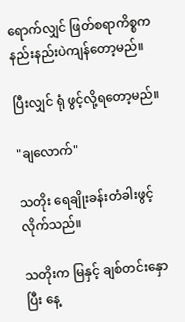ရောက်လျှင် ဖြတ်စရာကိစ္စက နည်းနည်းပဲကျန်တော့မည်။

ပြီးလျှင် ရုံ ဖွင့်လို့ရတော့မည်။

"ချလောက်"

သတိုး ရေချိုးခန်းတံခါးဖွင့်လိုက်သည်။

သတိုးက မြနှင့် ချစ်တင်းနှောပြီး နေ့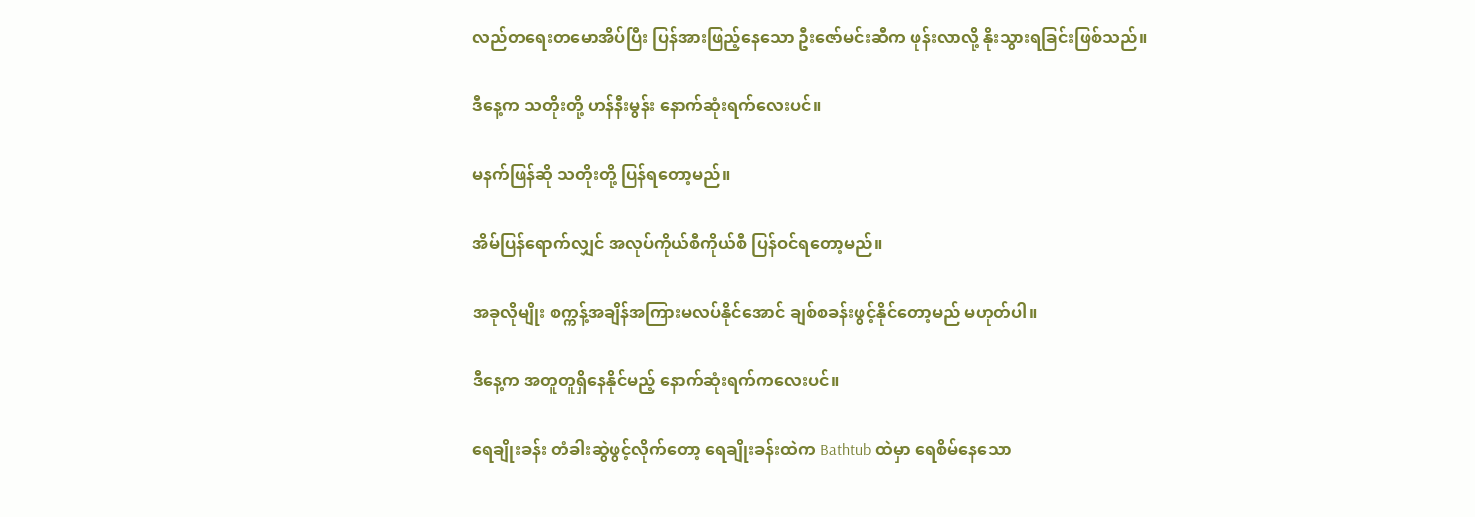လည်တရေးတမောအိပ်ပြီး ပြန်အားဖြည့်နေသော ဦးဇော်မင်းဆီက ဖုန်းလာလို့ နိုးသွားရခြင်းဖြစ်သည်။

ဒီနေ့က သတိုးတို့ ဟန်နီးမွန်း နောက်ဆုံးရက်လေးပင်။

မနက်ဖြန်ဆို သတိုးတို့ ပြန်ရတော့မည်။

အိမ်ပြန်ရောက်လျှင် အလုပ်ကိုယ်စီကိုယ်စီ ပြန်ဝင်ရတော့မည်။

အခုလိုမျိုး စက္ကန့်အချိန်အကြားမလပ်နိုင်အောင် ချစ်စခန်းဖွင့်နိုင်တော့မည် မဟုတ်ပါ။

ဒီနေ့က အတူတူရှိနေနိုင်မည့် နောက်ဆုံးရက်ကလေးပင်။

ရေချိုးခန်း တံခါးဆွဲဖွင့်လိုက်တော့ ရေချိုးခန်းထဲက Bathtub ထဲမှာ ရေစိမ်နေသော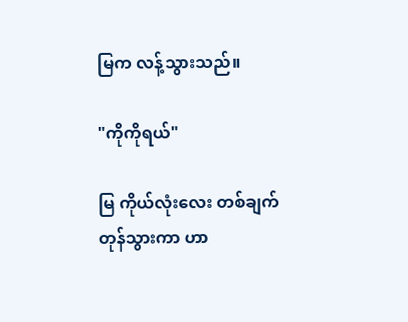မြက လန့်သွားသည်။

"ကိုကိုရယ်"

မြ ကိုယ်လုံးလေး တစ်ချက်တုန်သွားကာ ဟာ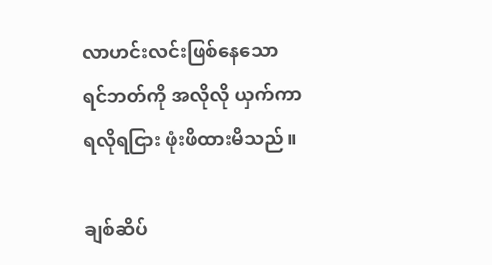လာဟင်းလင်းဖြစ်နေသော ရင်ဘတ်ကို အလိုလို ယှက်ကာ ရလိုရငြား ဖုံးဖိထားမိသည်။

ချစ်ဆိပ်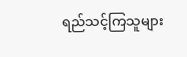ရည်သင့်ကြသူများ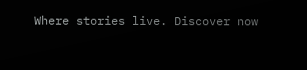Where stories live. Discover now